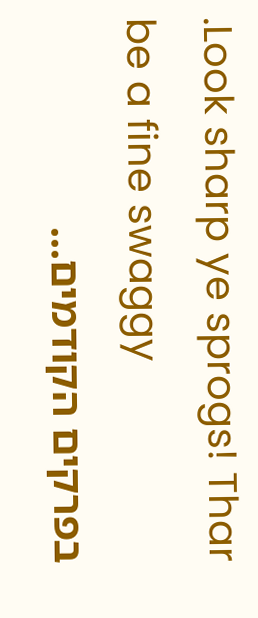.Look sharp ye sprogs! Thar be a fine swaggy
בפרקים הקודמים...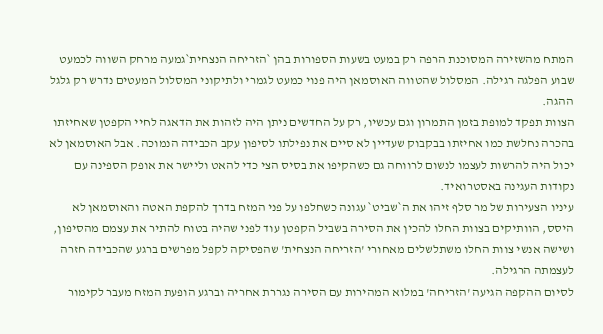המתח מהשזירה המסוכנת הרפה רק במעט בשעות הספורות בהן `הזריחה הנצחית`גמעה מרחק השווה לכמעט שבוע הפלגה רגילה. המסלול שהטווה האוסמאן היה פנוי כמעט לגמרי ולתיקוני המסלול המעטים נדרש רק גלגל ההגה.
הצוות תפקד למופת בזמן התמרון וגם עכשיו, רק על החדשים ניתן היה לזהות את הדאגה לחיי הקפטן שאחיזתו בהכרה נחלשת כמו אחיזתו בבקבוק שעדיין לא סיים את נפילתו לסיפון עקב הכבידה הנמוכה. אבל האוסמאן לא יכול היה להרשות לעצמו לנשום לרווחה גם כשהקיפו את בסיס הצי כדי להאט וליישר את אופק הספינה עם נקודות העגינה באסטרואיד.
עיניו הצעירות של מר סלף זיהו את ה`שביט` עגונה כשחלפו על פני המזח בדרך להקפת האטה והאוסמאן לא היסס, הוותיקים בצוות החלו להכין את הסירה בשביל הקפטן עוד לפני שהיה בטוח להתיר את עצמם מהסיפון, ושישה אנשי צוות החלו משתלשלים מאחורי 'הזריחה הנצחית' שהפסיקה לקפל מפרשים ברגע שהכבידה חזרה לעצמתה הרגילה.
לסיום ההקפה הגיעה 'הזריחה' במלוא המהירות עם הסירה נגררת אחריה וברגע הופעת המזח מעבר לקימור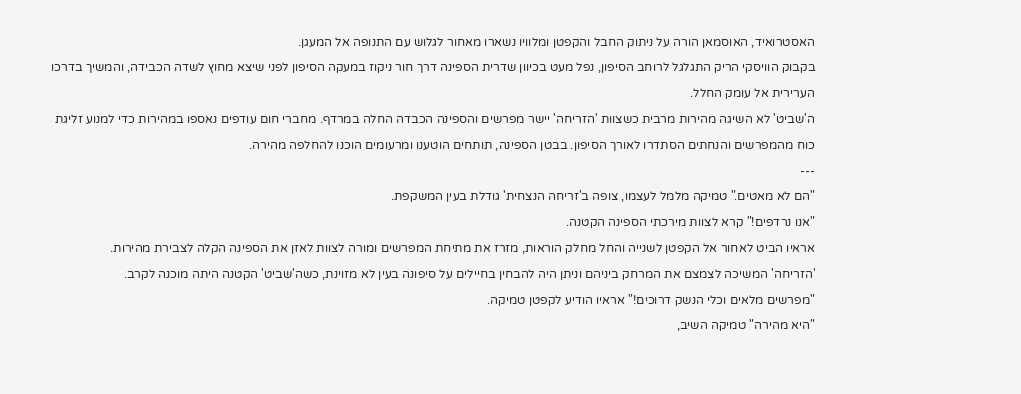האסטרואיד, האוסמאן הורה על ניתוק החבל והקפטן ומלוויו נשארו מאחור לגלוש עם התנופה אל המעגן.
בקבוק הוויסקי הריק התגלגל לרוחב הסיפון, נפל מעט בכיוון שדרית הספינה דרך חור ניקוז במעקה הסיפון לפני שיצא מחוץ לשדה הכבידה, והמשיך בדרכו הערירית אל עומק החלל.
ה'שביט' לא השיגה מהירות מרבית כשצוות 'הזריחה' יישר מפרשים והספינה הכבדה החלה במרדף. מחברי חום עודפים נאספו במהירות כדי למנוע זליגת כוח מהמפרשים והנחתים הסתדרו לאורך הסיפון. בבטן הספינה, תותחים הוטענו ומרעומים הוכנו להחלפה מהירה.
---
"הם לא מאטים." טמיקה מלמל לעצמו, צופה ב'זריחה הנצחית' גודלת בעין המשקפת.
"אנו נרדפים!" קרא לצוות מירכתי הספינה הקטנה.
אראיו הביט לאחור אל הקפטן לשנייה והחל מחלק הוראות, מזרז את מתיחת המפרשים ומורה לצוות לאזן את הספינה הקלה לצבירת מהירות.
'הזריחה' המשיכה לצמצם את המרחק ביניהם וניתן היה להבחין בחיילים על סיפונה בעין לא מזוינת, כשה'שביט' הקטנה היתה מוכנה לקרב.
"מפרשים מלאים וכלי הנשק דרוכים!" אראיו הודיע לקפטן טמיקה.
"היא מהירה" טמיקה השיב,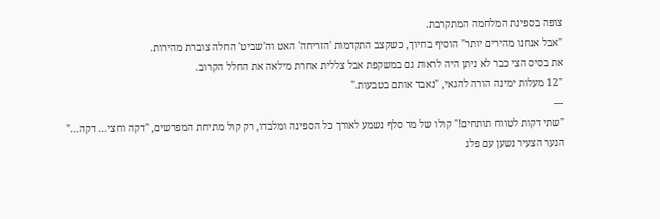צופה בספינת המלחמה המתקרבת.
"אבל אנחנו מהירים יותר" הוסיף בחיוך, כשקצב התקדמות 'הזריחה' האט וה'שביט' החלה צוברת מהירות.
את בסיס הצי כבר לא ניתן היה לראות גם במשקפת אבל צללית אחרת מילאה את החלל הקרוב.
"12 מעלות ימינה הורה להגאי, "נאבד אותם בטבעות."
---
"שתי דקות לטווח תותחים!" קולו של מר סלף נשמע לאורך כל הספינה ומלבדו, רק קול מתיחת המפרשים, "דקה וחצי... דקה..."
הנער הצעיר נשען עם פלג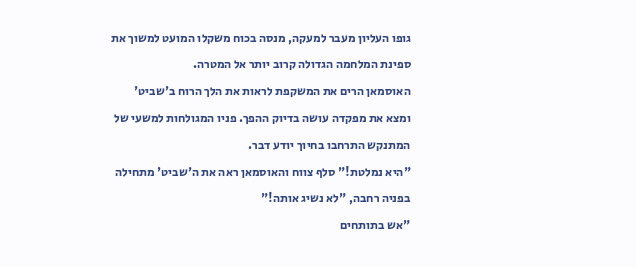גופו העליון מעבר למעקה, מנסה בכוח משקלו המועט למשוך את ספינת המלחמה הגדולה קרוב יותר אל המטרה.
האוסמאן הרים את המשקפת לראות את הלך הרוח ב'שביט' ומצא את מפקדה עושה בדיוק ההפך. פניו המגולחות למשעי של המתנקש התרחבו בחיוך יודע דבר.
"היא נמלטת!" סלף צווח והאוסמאן ראה את ה'שביט' מתחילה בפניה רחבה, "לא נשיג אותה!"
"אש בתותחים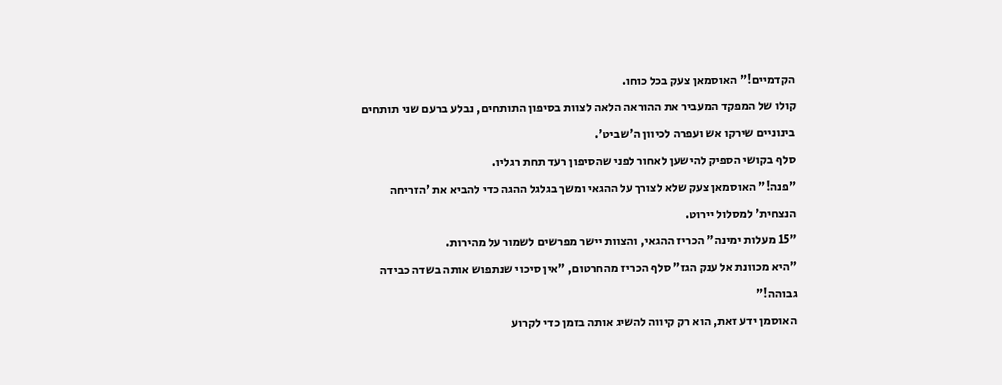הקדמיים!" האוסמאן צעק בכל כוחו.
קולו של המפקד המעביר את ההוראה הלאה לצוות בסיפון התותחים, נבלע ברעם שני תותחים בינוניים שירקו אש ועפרה לכיוון ה'שביט'.
סלף בקושי הספיק להישען לאחור לפני שהסיפון רעד תחת רגליו.
"פנה!" האוסמאן צעק שלא לצורך על ההגאי ומשך בגלגל ההגה כדי להביא את 'הזריחה הנצחית' למסלול יירוט.
"15 מעלות ימינה" הכריז ההגאי, והצוות יישר מפרשים לשמור על מהירות.
"היא מכוונת אל ענק הגז" סלף הכריז מהחרטום, "אין סיכוי שנתפוש אותה בשדה כבידה גבוהה!"
האוסמן ידע זאת, הוא רק קיווה להשיג אותה בזמן כדי לקרוע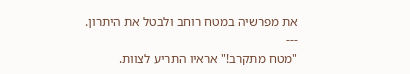את מפרשיה במטח רוחב ולבטל את היתרון.
---
"מטח מתקרב!" אראיו התריע לצוות.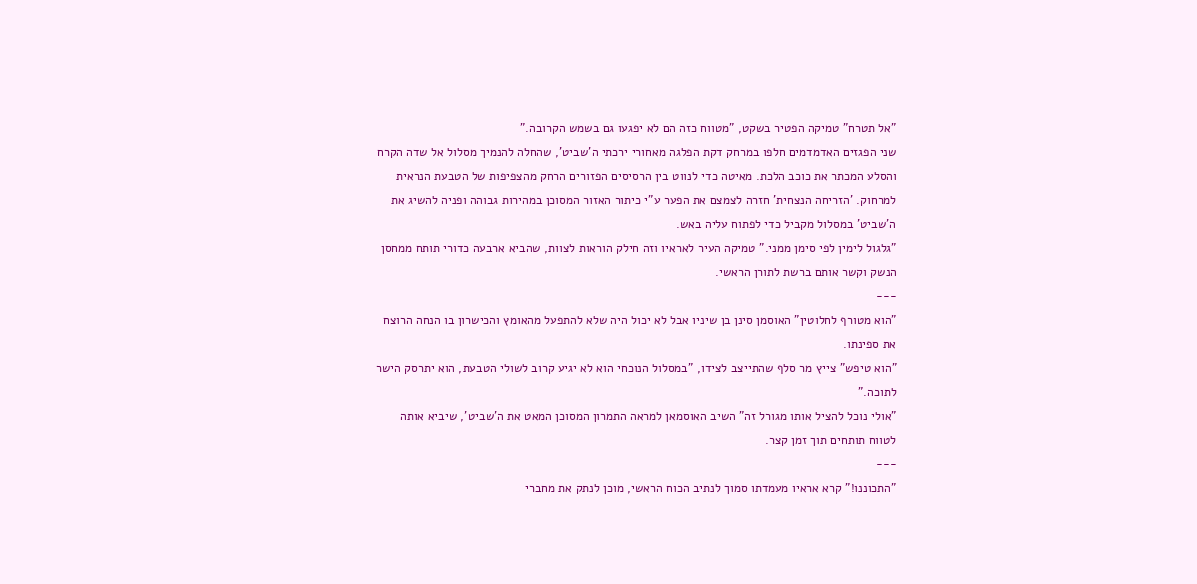"אל תטרח" טמיקה הפטיר בשקט, "מטווח כזה הם לא יפגעו גם בשמש הקרובה."
שני הפגזים האדמדמים חלפו במרחק דקת הפלגה מאחורי ירכתי ה'שביט', שהחלה להנמיך מסלול אל שדה הקרח והסלע המכתר את כוכב הלכת. מאיטה כדי לנווט בין הרסיסים הפזורים הרחק מהצפיפות של הטבעת הנראית למרחוק. 'הזריחה הנצחית' חזרה לצמצם את הפער ע"י כיתור האזור המסוכן במהירות גבוהה ופניה להשיג את ה'שביט' במסלול מקביל כדי לפתוח עליה באש.
"גלגול לימין לפי סימן ממני." טמיקה העיר לאראיו וזה חילק הוראות לצוות, שהביא ארבעה כדורי תותח ממחסן הנשק וקשר אותם ברשת לתורן הראשי.
---
"הוא מטורף לחלוטין" האוסמן סינן בן שיניו אבל לא יכול היה שלא להתפעל מהאומץ והכישרון בו הנחה הרוצח את ספינתו.
"הוא טיפש" צייץ מר סלף שהתייצב לצידו, "במסלול הנוכחי הוא לא יגיע קרוב לשולי הטבעת, הוא יתרסק הישר לתוכה."
"אולי נוכל להציל אותו מגורל זה" השיב האוסמאן למראה התמרון המסוכן המאט את ה'שביט', שיביא אותה לטווח תותחים תוך זמן קצר.
---
"התכוננו!" קרא אראיו מעמדתו סמוך לנתיב הכוח הראשי, מוכן לנתק את מחברי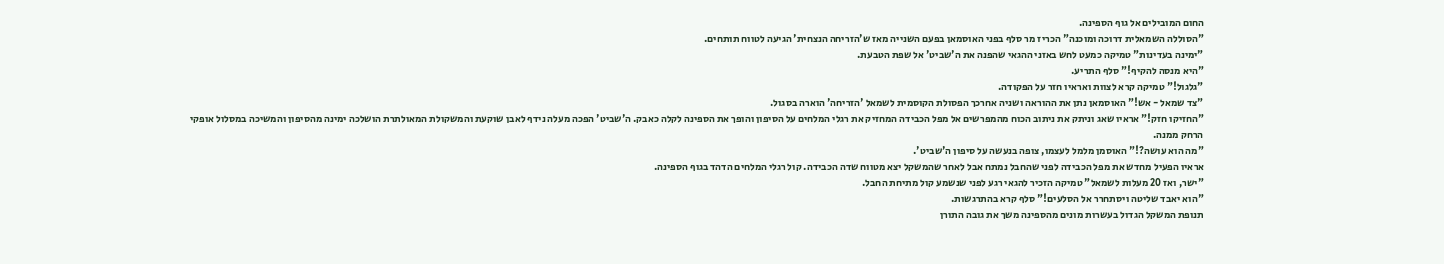החום המובילים אל גוף הספינה.
"הסוללה השמאלית דרוכה ומוכנה" הכריז מר סלף בפני האוסמאן בפעם השנייה מאז ש'הזריחה הנצחית' הגיעה לטווח תותחים.
"ימינה בעדינות" טמיקה כמעט לחש באזני ההגאי שהפנה את ה'שביט' אל שפת הטבעת.
"היא מנסה להקיף!" סלף התריע.
"גלגול!" טמיקה קרא לצוות ואראיו חזר על הפקודה.
"צד שמאל - אש!" האוסמאן נתן את ההוראה ושניה אחרכך הפסולת הקוסמית לשמאל 'הזריחה' הוארה בסגול.
"החזיקו חזק!" אראיו שאג וניתק את ניתוב הכוח מהמפרשים אל מפל הכבידה המחזיק את רגלי המלחים על הסיפון והופך את הספינה לקלה כאבק. ה'שביט' הפכה מעלה נידף לאבן שוקעת והמשקולת המאולתרת הושלכה ימינה מהסיפון והמשיכה במסלול אופקי הרחק ממנה.
"מה הוא עושה?!" האוסמן מלמל לעצמו, צופה בנעשה על סיפון ה'שביט'.
אראיו הפעיל מחדש את מפל הכבידה לפני שהחבל נמתח אבל לאחר שהמשקל יצא מטווח שדה הכבידה. קול רגלי המלחים הדהד בגוף הספינה.
"ישר, ואז 20 מעלות לשמאל" טמיקה הזכיר להגאי רגע לפני שנשמע קול מתיחת החבל.
"הוא יאבד שליטה ויסתחרר אל הסלעים!" סלף קרא בהתרגשות.
תנופת המשקל הגדול בעשרות מונים מהספינה משך את גובה התורן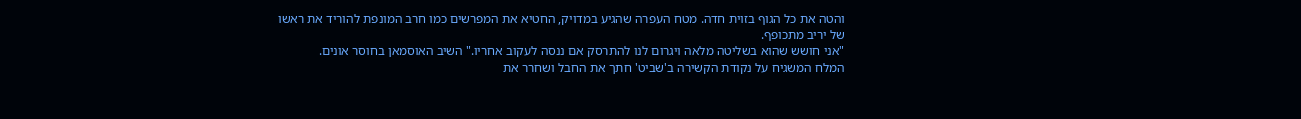והטה את כל הגוף בזוית חדה. מטח העפרה שהגיע במדויק, החטיא את המפרשים כמו חרב המונפת להוריד את ראשו של יריב מתכופף.
"אני חושש שהוא בשליטה מלאה ויגרום לנו להתרסק אם ננסה לעקוב אחריו." השיב האוסמאן בחוסר אונים.
המלח המשגיח על נקודת הקשירה ב'שביט' חתך את החבל ושחרר את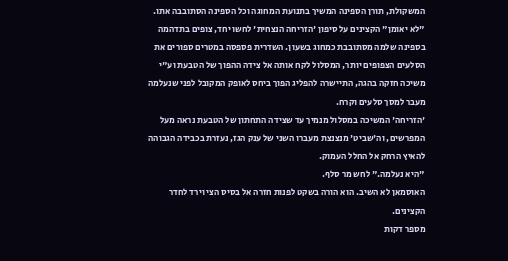המשקולת, תורן הספינה המשיך בתנועת המחוגה וכל הספינה הסתובבה אתו.
"לא יאומן" הקצינים על סיפון 'הזריחה הנצחית' לחשו יחד, צופים בתדהמה בספינה שלמה מסתובבת כמחוג בשעון. השדרית פספסה במטרים ספורים את הסלעים הצפופים יותר, המסלול לקח אותה אל צידה ההפוך של הטבעת וע"י משיכה חזקה בהגה, התיישרה להפליג הפוך ביחס לאופק המקובל לפני שנעלמה מעבר למסך סלעים וקרח.
'הזריחה' המשיכה במסלול מנמיך עד שצידה התחתון של הטבעת נראה מעל המפרשים, וה'שביט' מנצנצת מעברו השני של ענק הגז, נעזרת בכבידה הגבוהה להאיץ הרחק אל החלל העמוק.
"היא נעלמה." לחש מר סלף.
האוסמאן לא השיב. הוא הורה בשקט לפנות חזרה אל בסיס הצי וירד לחדר הקצינים.
מספר דקות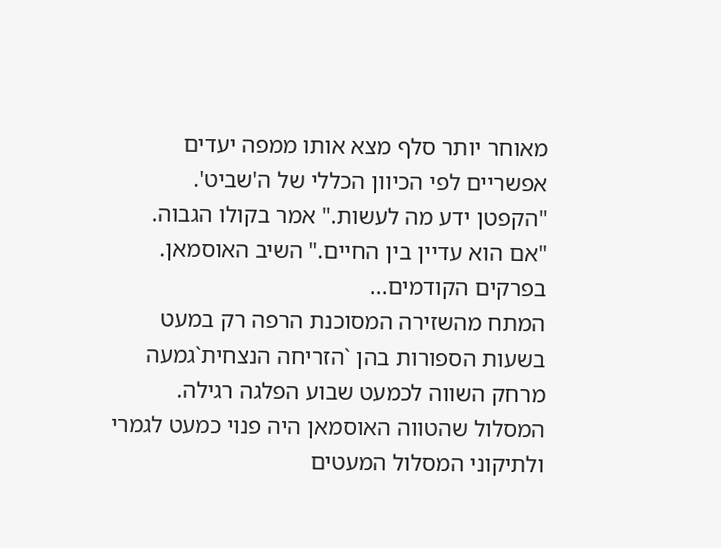מאוחר יותר סלף מצא אותו ממפה יעדים אפשריים לפי הכיוון הכללי של ה'שביט'.
"הקפטן ידע מה לעשות." אמר בקולו הגבוה.
"אם הוא עדיין בין החיים." השיב האוסמאן.
בפרקים הקודמים...
המתח מהשזירה המסוכנת הרפה רק במעט בשעות הספורות בהן `הזריחה הנצחית`גמעה מרחק השווה לכמעט שבוע הפלגה רגילה. המסלול שהטווה האוסמאן היה פנוי כמעט לגמרי ולתיקוני המסלול המעטים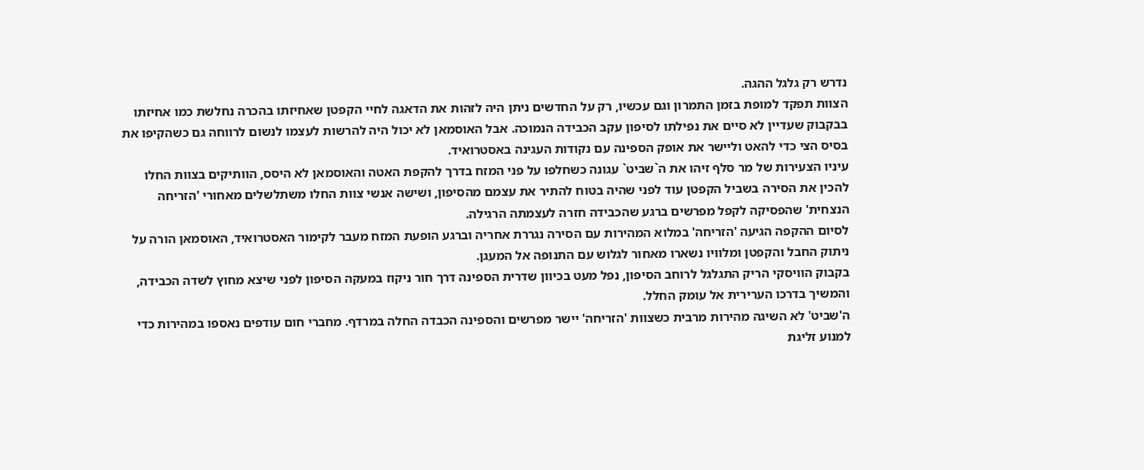נדרש רק גלגל ההגה.
הצוות תפקד למופת בזמן התמרון וגם עכשיו, רק על החדשים ניתן היה לזהות את הדאגה לחיי הקפטן שאחיזתו בהכרה נחלשת כמו אחיזתו בבקבוק שעדיין לא סיים את נפילתו לסיפון עקב הכבידה הנמוכה. אבל האוסמאן לא יכול היה להרשות לעצמו לנשום לרווחה גם כשהקיפו את בסיס הצי כדי להאט וליישר את אופק הספינה עם נקודות העגינה באסטרואיד.
עיניו הצעירות של מר סלף זיהו את ה`שביט` עגונה כשחלפו על פני המזח בדרך להקפת האטה והאוסמאן לא היסס, הוותיקים בצוות החלו להכין את הסירה בשביל הקפטן עוד לפני שהיה בטוח להתיר את עצמם מהסיפון, ושישה אנשי צוות החלו משתלשלים מאחורי 'הזריחה הנצחית' שהפסיקה לקפל מפרשים ברגע שהכבידה חזרה לעצמתה הרגילה.
לסיום ההקפה הגיעה 'הזריחה' במלוא המהירות עם הסירה נגררת אחריה וברגע הופעת המזח מעבר לקימור האסטרואיד, האוסמאן הורה על ניתוק החבל והקפטן ומלוויו נשארו מאחור לגלוש עם התנופה אל המעגן.
בקבוק הוויסקי הריק התגלגל לרוחב הסיפון, נפל מעט בכיוון שדרית הספינה דרך חור ניקוז במעקה הסיפון לפני שיצא מחוץ לשדה הכבידה, והמשיך בדרכו הערירית אל עומק החלל.
ה'שביט' לא השיגה מהירות מרבית כשצוות 'הזריחה' יישר מפרשים והספינה הכבדה החלה במרדף. מחברי חום עודפים נאספו במהירות כדי למנוע זליגת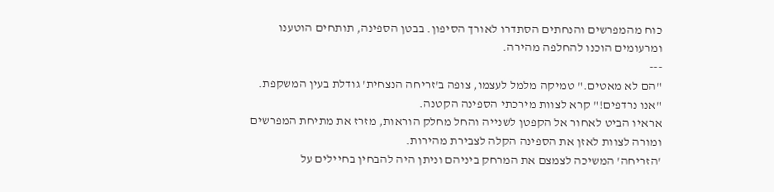כוח מהמפרשים והנחתים הסתדרו לאורך הסיפון. בבטן הספינה, תותחים הוטענו ומרעומים הוכנו להחלפה מהירה.
---
"הם לא מאטים." טמיקה מלמל לעצמו, צופה ב'זריחה הנצחית' גודלת בעין המשקפת.
"אנו נרדפים!" קרא לצוות מירכתי הספינה הקטנה.
אראיו הביט לאחור אל הקפטן לשנייה והחל מחלק הוראות, מזרז את מתיחת המפרשים ומורה לצוות לאזן את הספינה הקלה לצבירת מהירות.
'הזריחה' המשיכה לצמצם את המרחק ביניהם וניתן היה להבחין בחיילים על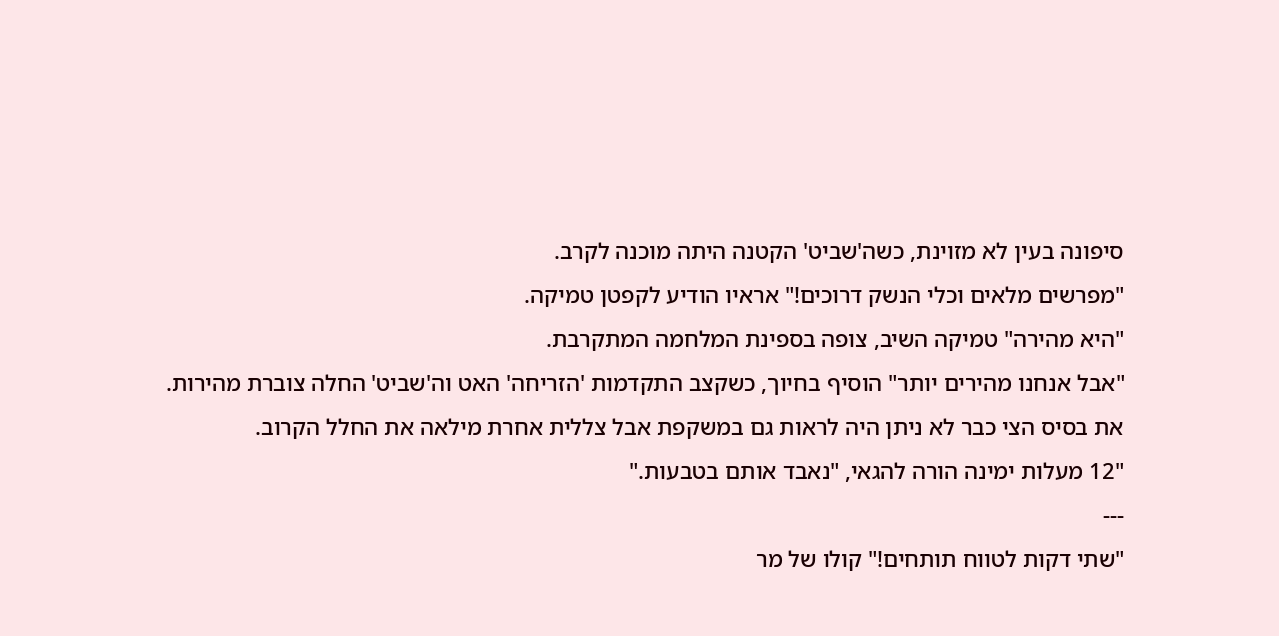סיפונה בעין לא מזוינת, כשה'שביט' הקטנה היתה מוכנה לקרב.
"מפרשים מלאים וכלי הנשק דרוכים!" אראיו הודיע לקפטן טמיקה.
"היא מהירה" טמיקה השיב, צופה בספינת המלחמה המתקרבת.
"אבל אנחנו מהירים יותר" הוסיף בחיוך, כשקצב התקדמות 'הזריחה' האט וה'שביט' החלה צוברת מהירות.
את בסיס הצי כבר לא ניתן היה לראות גם במשקפת אבל צללית אחרת מילאה את החלל הקרוב.
"12 מעלות ימינה הורה להגאי, "נאבד אותם בטבעות."
---
"שתי דקות לטווח תותחים!" קולו של מר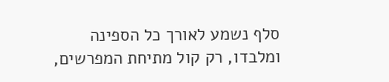סלף נשמע לאורך כל הספינה ומלבדו, רק קול מתיחת המפרשים,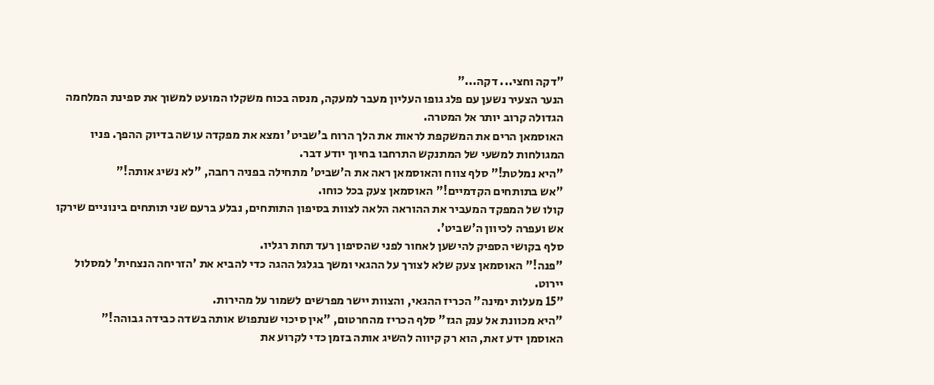"דקה וחצי... דקה..."
הנער הצעיר נשען עם פלג גופו העליון מעבר למעקה, מנסה בכוח משקלו המועט למשוך את ספינת המלחמה הגדולה קרוב יותר אל המטרה.
האוסמאן הרים את המשקפת לראות את הלך הרוח ב'שביט' ומצא את מפקדה עושה בדיוק ההפך. פניו המגולחות למשעי של המתנקש התרחבו בחיוך יודע דבר.
"היא נמלטת!" סלף צווח והאוסמאן ראה את ה'שביט' מתחילה בפניה רחבה, "לא נשיג אותה!"
"אש בתותחים הקדמיים!" האוסמאן צעק בכל כוחו.
קולו של המפקד המעביר את ההוראה הלאה לצוות בסיפון התותחים, נבלע ברעם שני תותחים בינוניים שירקו אש ועפרה לכיוון ה'שביט'.
סלף בקושי הספיק להישען לאחור לפני שהסיפון רעד תחת רגליו.
"פנה!" האוסמאן צעק שלא לצורך על ההגאי ומשך בגלגל ההגה כדי להביא את 'הזריחה הנצחית' למסלול יירוט.
"15 מעלות ימינה" הכריז ההגאי, והצוות יישר מפרשים לשמור על מהירות.
"היא מכוונת אל ענק הגז" סלף הכריז מהחרטום, "אין סיכוי שנתפוש אותה בשדה כבידה גבוהה!"
האוסמן ידע זאת, הוא רק קיווה להשיג אותה בזמן כדי לקרוע את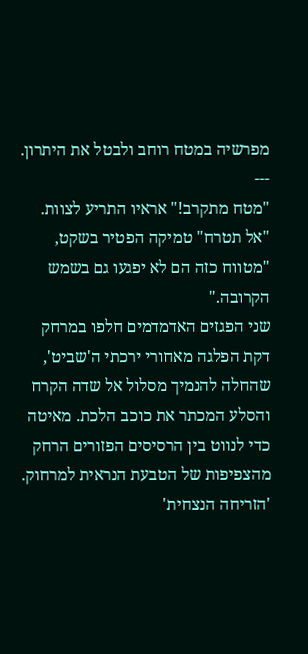מפרשיה במטח רוחב ולבטל את היתרון.
---
"מטח מתקרב!" אראיו התריע לצוות.
"אל תטרח" טמיקה הפטיר בשקט, "מטווח כזה הם לא יפגעו גם בשמש הקרובה."
שני הפגזים האדמדמים חלפו במרחק דקת הפלגה מאחורי ירכתי ה'שביט', שהחלה להנמיך מסלול אל שדה הקרח והסלע המכתר את כוכב הלכת. מאיטה כדי לנווט בין הרסיסים הפזורים הרחק מהצפיפות של הטבעת הנראית למרחוק. 'הזריחה הנצחית'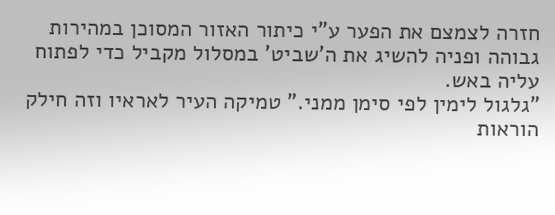חזרה לצמצם את הפער ע"י כיתור האזור המסוכן במהירות גבוהה ופניה להשיג את ה'שביט' במסלול מקביל כדי לפתוח עליה באש.
"גלגול לימין לפי סימן ממני." טמיקה העיר לאראיו וזה חילק הוראות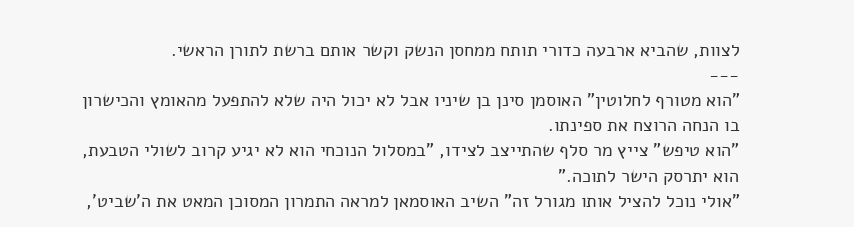לצוות, שהביא ארבעה כדורי תותח ממחסן הנשק וקשר אותם ברשת לתורן הראשי.
---
"הוא מטורף לחלוטין" האוסמן סינן בן שיניו אבל לא יכול היה שלא להתפעל מהאומץ והכישרון בו הנחה הרוצח את ספינתו.
"הוא טיפש" צייץ מר סלף שהתייצב לצידו, "במסלול הנוכחי הוא לא יגיע קרוב לשולי הטבעת, הוא יתרסק הישר לתוכה."
"אולי נוכל להציל אותו מגורל זה" השיב האוסמאן למראה התמרון המסוכן המאט את ה'שביט',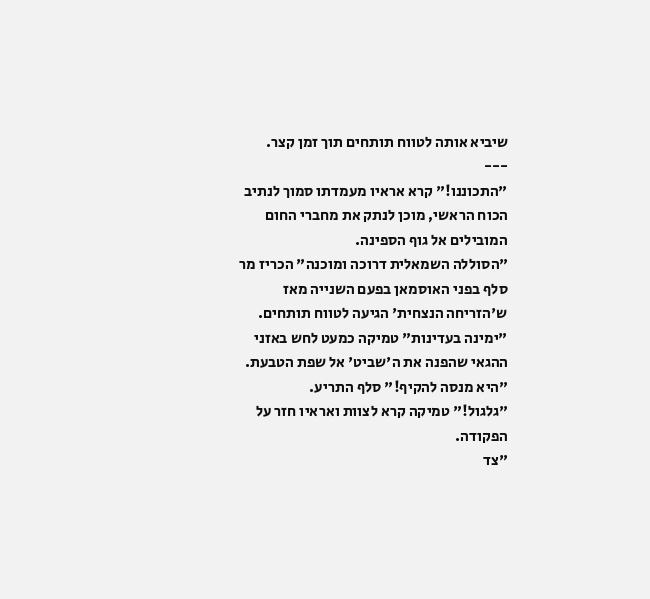שיביא אותה לטווח תותחים תוך זמן קצר.
---
"התכוננו!" קרא אראיו מעמדתו סמוך לנתיב הכוח הראשי, מוכן לנתק את מחברי החום המובילים אל גוף הספינה.
"הסוללה השמאלית דרוכה ומוכנה" הכריז מר סלף בפני האוסמאן בפעם השנייה מאז ש'הזריחה הנצחית' הגיעה לטווח תותחים.
"ימינה בעדינות" טמיקה כמעט לחש באזני ההגאי שהפנה את ה'שביט' אל שפת הטבעת.
"היא מנסה להקיף!" סלף התריע.
"גלגול!" טמיקה קרא לצוות ואראיו חזר על הפקודה.
"צד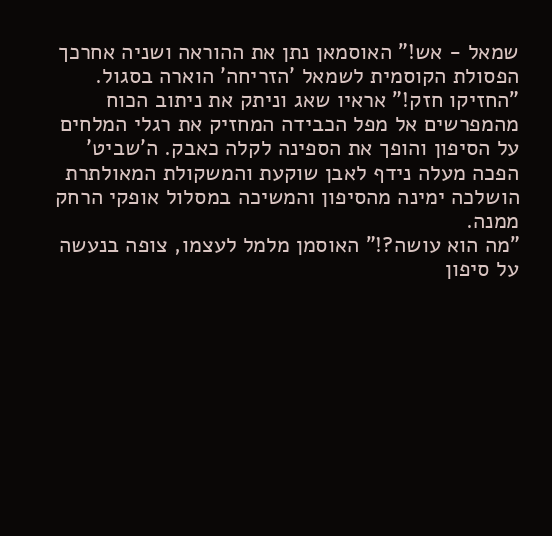שמאל - אש!" האוסמאן נתן את ההוראה ושניה אחרכך הפסולת הקוסמית לשמאל 'הזריחה' הוארה בסגול.
"החזיקו חזק!" אראיו שאג וניתק את ניתוב הכוח מהמפרשים אל מפל הכבידה המחזיק את רגלי המלחים על הסיפון והופך את הספינה לקלה כאבק. ה'שביט' הפכה מעלה נידף לאבן שוקעת והמשקולת המאולתרת הושלכה ימינה מהסיפון והמשיכה במסלול אופקי הרחק ממנה.
"מה הוא עושה?!" האוסמן מלמל לעצמו, צופה בנעשה על סיפון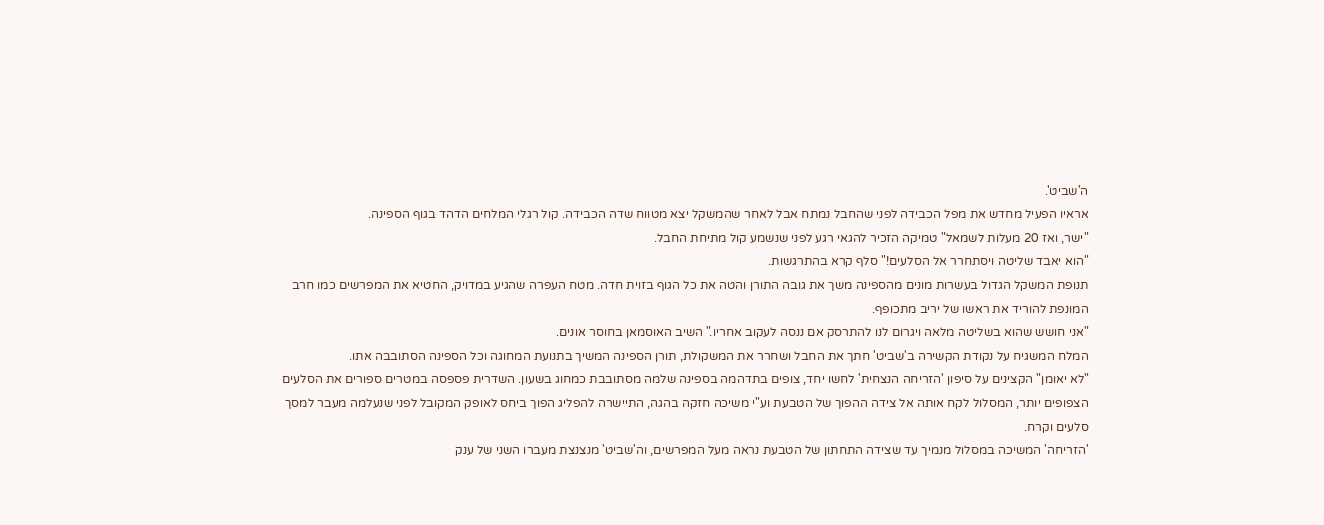ה'שביט'.
אראיו הפעיל מחדש את מפל הכבידה לפני שהחבל נמתח אבל לאחר שהמשקל יצא מטווח שדה הכבידה. קול רגלי המלחים הדהד בגוף הספינה.
"ישר, ואז 20 מעלות לשמאל" טמיקה הזכיר להגאי רגע לפני שנשמע קול מתיחת החבל.
"הוא יאבד שליטה ויסתחרר אל הסלעים!" סלף קרא בהתרגשות.
תנופת המשקל הגדול בעשרות מונים מהספינה משך את גובה התורן והטה את כל הגוף בזוית חדה. מטח העפרה שהגיע במדויק, החטיא את המפרשים כמו חרב המונפת להוריד את ראשו של יריב מתכופף.
"אני חושש שהוא בשליטה מלאה ויגרום לנו להתרסק אם ננסה לעקוב אחריו." השיב האוסמאן בחוסר אונים.
המלח המשגיח על נקודת הקשירה ב'שביט' חתך את החבל ושחרר את המשקולת, תורן הספינה המשיך בתנועת המחוגה וכל הספינה הסתובבה אתו.
"לא יאומן" הקצינים על סיפון 'הזריחה הנצחית' לחשו יחד, צופים בתדהמה בספינה שלמה מסתובבת כמחוג בשעון. השדרית פספסה במטרים ספורים את הסלעים הצפופים יותר, המסלול לקח אותה אל צידה ההפוך של הטבעת וע"י משיכה חזקה בהגה, התיישרה להפליג הפוך ביחס לאופק המקובל לפני שנעלמה מעבר למסך סלעים וקרח.
'הזריחה' המשיכה במסלול מנמיך עד שצידה התחתון של הטבעת נראה מעל המפרשים, וה'שביט' מנצנצת מעברו השני של ענק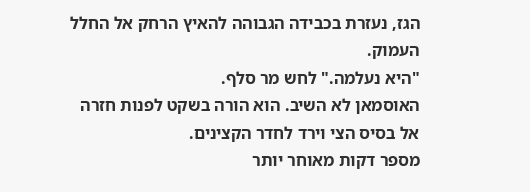הגז, נעזרת בכבידה הגבוהה להאיץ הרחק אל החלל העמוק.
"היא נעלמה." לחש מר סלף.
האוסמאן לא השיב. הוא הורה בשקט לפנות חזרה אל בסיס הצי וירד לחדר הקצינים.
מספר דקות מאוחר יותר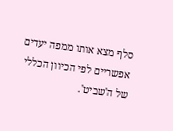סלף מצא אותו ממפה יעדים אפשריים לפי הכיוון הכללי של ה'שביט'.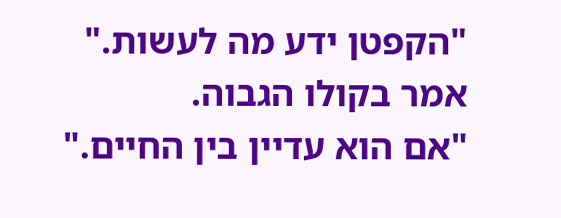"הקפטן ידע מה לעשות." אמר בקולו הגבוה.
"אם הוא עדיין בין החיים."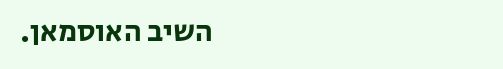השיב האוסמאן.